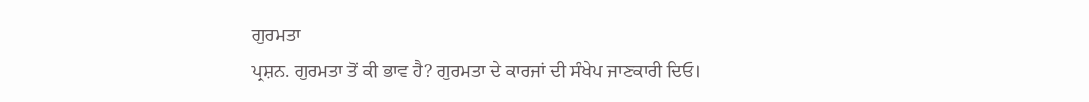ਗੁਰਮਤਾ
ਪ੍ਰਸ਼ਨ. ਗੁਰਮਤਾ ਤੋਂ ਕੀ ਭਾਵ ਹੈ? ਗੁਰਮਤਾ ਦੇ ਕਾਰਜਾਂ ਦੀ ਸੰਖੇਪ ਜਾਣਕਾਰੀ ਦਿਓ।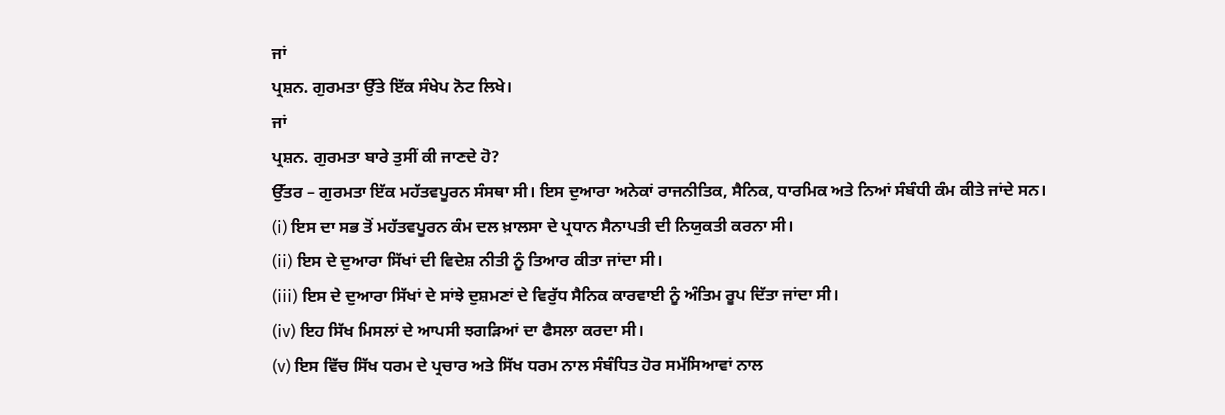ਜਾਂ
ਪ੍ਰਸ਼ਨ. ਗੁਰਮਤਾ ਉੱਤੇ ਇੱਕ ਸੰਖੇਪ ਨੋਟ ਲਿਖੇ।
ਜਾਂ
ਪ੍ਰਸ਼ਨ. ਗੁਰਮਤਾ ਬਾਰੇ ਤੁਸੀਂ ਕੀ ਜਾਣਦੇ ਹੋ?
ਉੱਤਰ – ਗੁਰਮਤਾ ਇੱਕ ਮਹੱਤਵਪੂਰਨ ਸੰਸਥਾ ਸੀ। ਇਸ ਦੁਆਰਾ ਅਨੇਕਾਂ ਰਾਜਨੀਤਿਕ, ਸੈਨਿਕ, ਧਾਰਮਿਕ ਅਤੇ ਨਿਆਂ ਸੰਬੰਧੀ ਕੰਮ ਕੀਤੇ ਜਾਂਦੇ ਸਨ।
(i) ਇਸ ਦਾ ਸਭ ਤੋਂ ਮਹੱਤਵਪੂਰਨ ਕੰਮ ਦਲ ਖ਼ਾਲਸਾ ਦੇ ਪ੍ਰਧਾਨ ਸੈਨਾਪਤੀ ਦੀ ਨਿਯੁਕਤੀ ਕਰਨਾ ਸੀ।
(ii) ਇਸ ਦੇ ਦੁਆਰਾ ਸਿੱਖਾਂ ਦੀ ਵਿਦੇਸ਼ ਨੀਤੀ ਨੂੰ ਤਿਆਰ ਕੀਤਾ ਜਾਂਦਾ ਸੀ।
(iii) ਇਸ ਦੇ ਦੁਆਰਾ ਸਿੱਖਾਂ ਦੇ ਸਾਂਝੇ ਦੁਸ਼ਮਣਾਂ ਦੇ ਵਿਰੁੱਧ ਸੈਨਿਕ ਕਾਰਵਾਈ ਨੂੰ ਅੰਤਿਮ ਰੂਪ ਦਿੱਤਾ ਜਾਂਦਾ ਸੀ।
(iv) ਇਹ ਸਿੱਖ ਮਿਸਲਾਂ ਦੇ ਆਪਸੀ ਝਗੜਿਆਂ ਦਾ ਫੈਸਲਾ ਕਰਦਾ ਸੀ।
(v) ਇਸ ਵਿੱਚ ਸਿੱਖ ਧਰਮ ਦੇ ਪ੍ਰਚਾਰ ਅਤੇ ਸਿੱਖ ਧਰਮ ਨਾਲ ਸੰਬੰਧਿਤ ਹੋਰ ਸਮੱਸਿਆਵਾਂ ਨਾਲ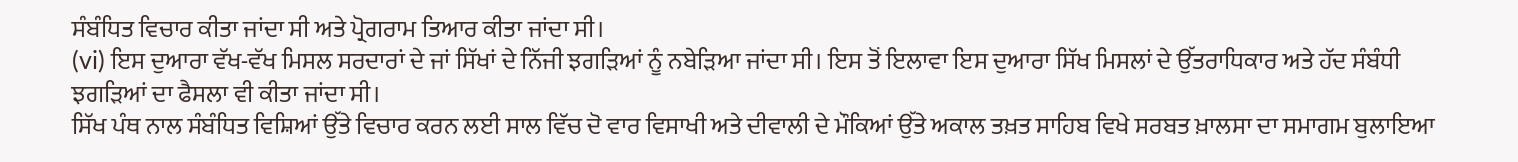ਸੰਬੰਧਿਤ ਵਿਚਾਰ ਕੀਤਾ ਜਾਂਦਾ ਸੀ ਅਤੇ ਪ੍ਰੋਗਰਾਮ ਤਿਆਰ ਕੀਤਾ ਜਾਂਦਾ ਸੀ।
(vi) ਇਸ ਦੁਆਰਾ ਵੱਖ-ਵੱਖ ਮਿਸਲ ਸਰਦਾਰਾਂ ਦੇ ਜਾਂ ਸਿੱਖਾਂ ਦੇ ਨਿੱਜੀ ਝਗੜਿਆਂ ਨੂੰ ਨਬੇੜਿਆ ਜਾਂਦਾ ਸੀ। ਇਸ ਤੋਂ ਇਲਾਵਾ ਇਸ ਦੁਆਰਾ ਸਿੱਖ ਮਿਸਲਾਂ ਦੇ ਉੱਤਰਾਧਿਕਾਰ ਅਤੇ ਹੱਦ ਸੰਬੰਧੀ ਝਗੜਿਆਂ ਦਾ ਫੈਸਲਾ ਵੀ ਕੀਤਾ ਜਾਂਦਾ ਸੀ।
ਸਿੱਖ ਪੰਥ ਨਾਲ ਸੰਬੰਧਿਤ ਵਿਸ਼ਿਆਂ ਉੱਤੇ ਵਿਚਾਰ ਕਰਨ ਲਈ ਸਾਲ ਵਿੱਚ ਦੋ ਵਾਰ ਵਿਸਾਖੀ ਅਤੇ ਦੀਵਾਲੀ ਦੇ ਮੌਕਿਆਂ ਉੱਤੇ ਅਕਾਲ ਤਖ਼ਤ ਸਾਹਿਬ ਵਿਖੇ ਸਰਬਤ ਖ਼ਾਲਸਾ ਦਾ ਸਮਾਗਮ ਬੁਲਾਇਆ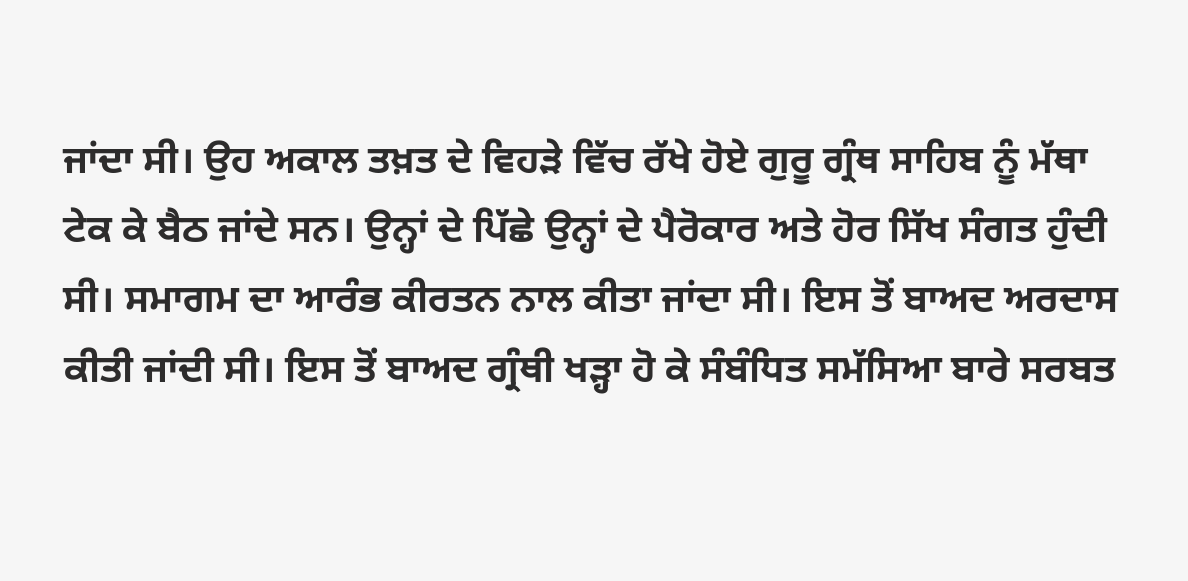ਜਾਂਦਾ ਸੀ। ਉਹ ਅਕਾਲ ਤਖ਼ਤ ਦੇ ਵਿਹੜੇ ਵਿੱਚ ਰੱਖੇ ਹੋਏ ਗੁਰੂ ਗ੍ਰੰਥ ਸਾਹਿਬ ਨੂੰ ਮੱਥਾ ਟੇਕ ਕੇ ਬੈਠ ਜਾਂਦੇ ਸਨ। ਉਨ੍ਹਾਂ ਦੇ ਪਿੱਛੇ ਉਨ੍ਹਾਂ ਦੇ ਪੈਰੋਕਾਰ ਅਤੇ ਹੋਰ ਸਿੱਖ ਸੰਗਤ ਹੁੰਦੀ ਸੀ। ਸਮਾਗਮ ਦਾ ਆਰੰਭ ਕੀਰਤਨ ਨਾਲ ਕੀਤਾ ਜਾਂਦਾ ਸੀ। ਇਸ ਤੋਂ ਬਾਅਦ ਅਰਦਾਸ ਕੀਤੀ ਜਾਂਦੀ ਸੀ। ਇਸ ਤੋਂ ਬਾਅਦ ਗ੍ਰੰਥੀ ਖੜ੍ਹਾ ਹੋ ਕੇ ਸੰਬੰਧਿਤ ਸਮੱਸਿਆ ਬਾਰੇ ਸਰਬਤ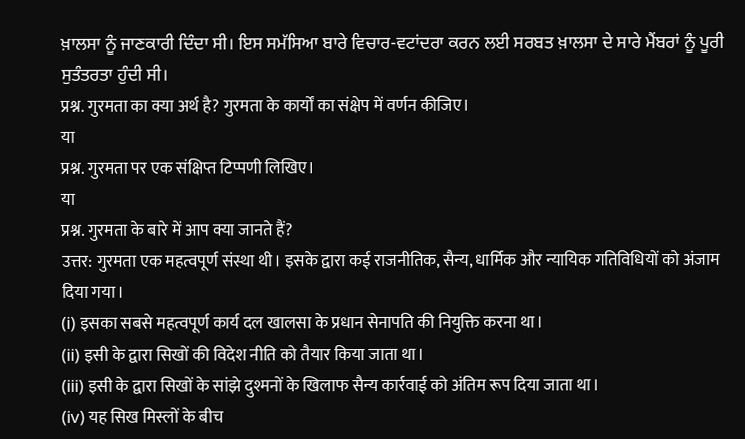ਖ਼ਾਲਸਾ ਨੂੰ ਜਾਣਕਾਰੀ ਦਿੰਦਾ ਸੀ। ਇਸ ਸਮੱਸਿਆ ਬਾਰੇ ਵਿਚਾਰ-ਵਟਾਂਦਰਾ ਕਰਨ ਲਈ ਸਰਬਤ ਖ਼ਾਲਸਾ ਦੇ ਸਾਰੇ ਮੈਂਬਰਾਂ ਨੂੰ ਪੂਰੀ ਸੁਤੰਤਰਤਾ ਹੁੰਦੀ ਸੀ।
प्रश्न. गुरमता का क्या अर्थ है? गुरमता के कार्यों का संक्षेप में वर्णन कीजिए।
या
प्रश्न. गुरमता पर एक संक्षिप्त टिप्पणी लिखिए।
या
प्रश्न. गुरमता के बारे में आप क्या जानते हैं?
उत्तर: गुरमता एक महत्वपूर्ण संस्था थी। इसके द्वारा कई राजनीतिक, सैन्य, धार्मिक और न्यायिक गतिविधियों को अंजाम दिया गया।
(i) इसका सबसे महत्वपूर्ण कार्य दल खालसा के प्रधान सेनापति की नियुक्ति करना था।
(ii) इसी के द्वारा सिखों की विदेश नीति को तैयार किया जाता था।
(iii) इसी के द्वारा सिखों के सांझे दुश्मनों के खिलाफ सैन्य कार्रवाई को अंतिम रूप दिया जाता था।
(iv) यह सिख मिस्लों के बीच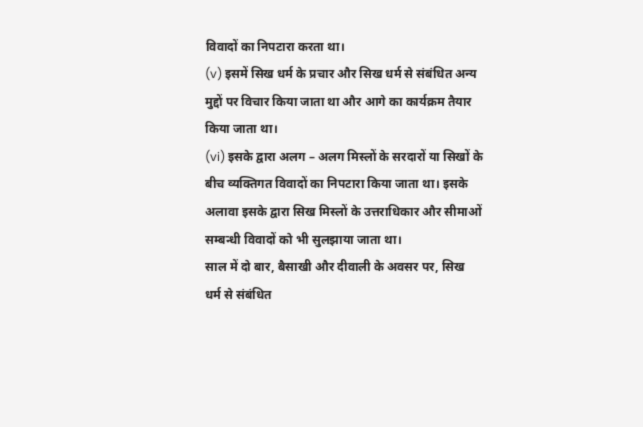विवादों का निपटारा करता था।
(v) इसमें सिख धर्म के प्रचार और सिख धर्म से संबंधित अन्य मुद्दों पर विचार किया जाता था और आगे का कार्यक्रम तैयार किया जाता था।
(vi) इसके द्वारा अलग – अलग मिस्लों के सरदारों या सिखों के बीच व्यक्तिगत विवादों का निपटारा किया जाता था। इसके अलावा इसके द्वारा सिख मिस्लों के उत्तराधिकार और सीमाओं सम्बन्धी विवादों को भी सुलझाया जाता था।
साल में दो बार, बैसाखी और दीवाली के अवसर पर, सिख धर्म से संबंधित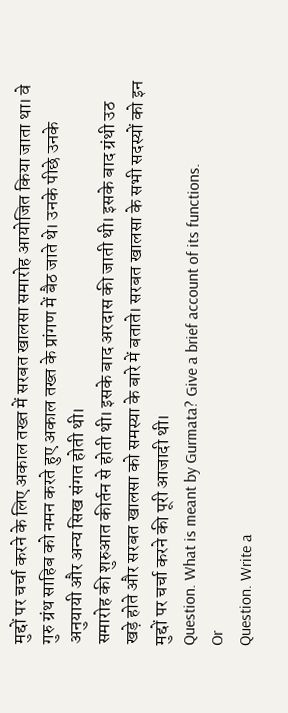मुद्दों पर चर्चा करने के लिए अकाल तख्त में सरबत खालसा समारोह आयोजित किया जाता था। वे गुरु ग्रंथ साहिब को नमन करते हुए अकाल तख्त के प्रांगण में बैठ जाते थे। उनके पीछे उनके अनुयायी और अन्य सिख संगत होती थी।
समारोह की शुरुआत कीर्तन से होती थी। इसके बाद अरदास की जाती थी। इसके बाद ग्रंथी उठ खड़े होते और सरबत खालसा को समस्या के बारे में बताते। सरबत खालसा के सभी सदस्यों को इन मुद्दों पर चर्चा करने की पूरी आजादी थी।
Question. What is meant by Gurmata? Give a brief account of its functions.
Or
Question. Write a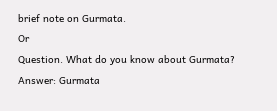brief note on Gurmata.
Or
Question. What do you know about Gurmata?
Answer: Gurmata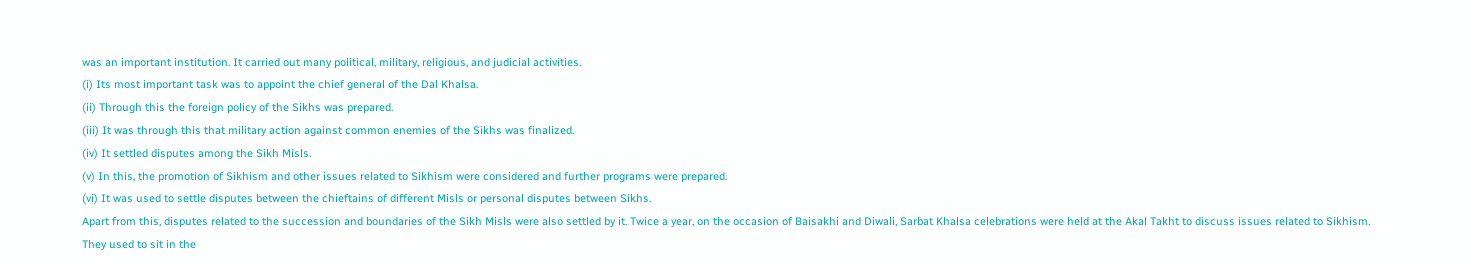was an important institution. It carried out many political, military, religious, and judicial activities.
(i) Its most important task was to appoint the chief general of the Dal Khalsa.
(ii) Through this the foreign policy of the Sikhs was prepared.
(iii) It was through this that military action against common enemies of the Sikhs was finalized.
(iv) It settled disputes among the Sikh Misls.
(v) In this, the promotion of Sikhism and other issues related to Sikhism were considered and further programs were prepared.
(vi) It was used to settle disputes between the chieftains of different Misls or personal disputes between Sikhs.
Apart from this, disputes related to the succession and boundaries of the Sikh Misls were also settled by it. Twice a year, on the occasion of Baisakhi and Diwali, Sarbat Khalsa celebrations were held at the Akal Takht to discuss issues related to Sikhism.
They used to sit in the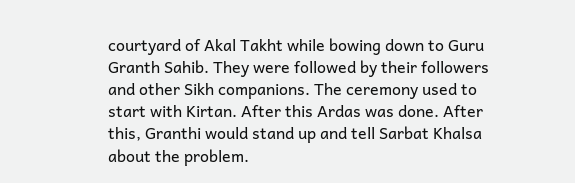courtyard of Akal Takht while bowing down to Guru Granth Sahib. They were followed by their followers and other Sikh companions. The ceremony used to start with Kirtan. After this Ardas was done. After this, Granthi would stand up and tell Sarbat Khalsa about the problem.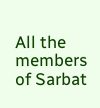All the members of Sarbat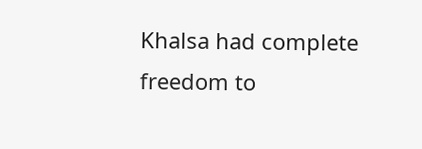Khalsa had complete freedom to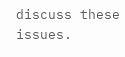discuss these issues.